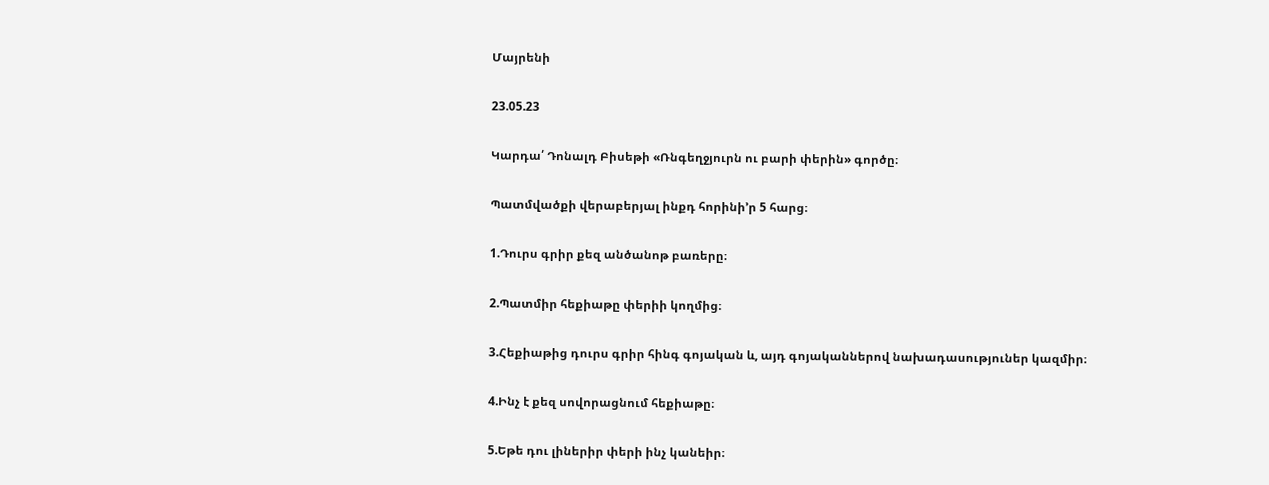Մայրենի

23.05.23

Կարդա՛ Դոնալդ Բիսեթի «Ռնգեղջյուրն ու բարի փերին» գործը։

Պատմվածքի վերաբերյալ ինքդ հորինի’ր 5 հարց։

1.Դուրս գրիր քեզ անծանոթ բառերը։

2.Պատմիր հեքիաթը փերիի կողմից։

3.Հեքիաթից դուրս գրիր հինգ գոյական և, այդ գոյականներով նախադասություներ կազմիր։

4.Ինչ է քեզ սովորացնում հեքիաթը։

5.Եթե դու լիներիր փերի ինչ կանեիր։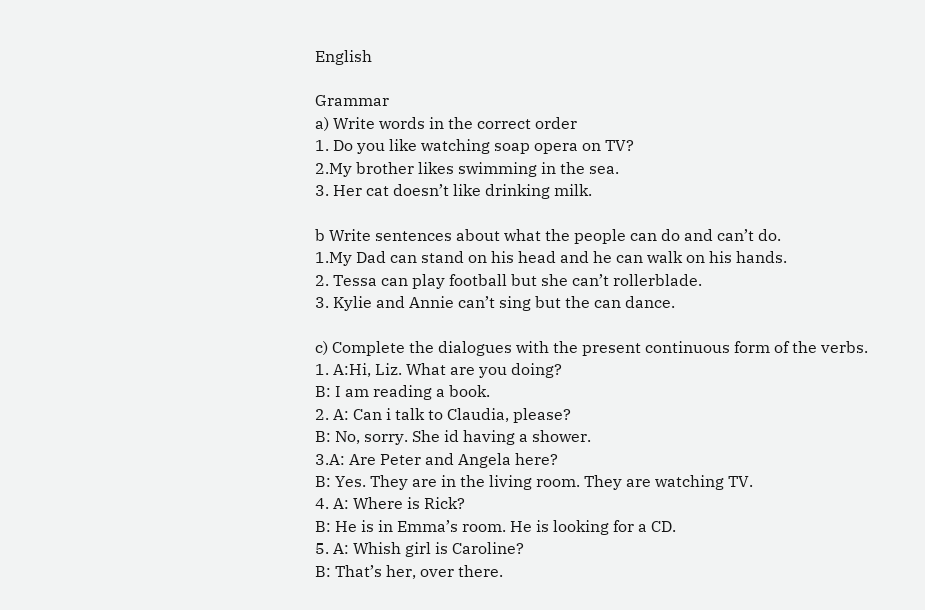English

Grammar
a) Write words in the correct order
1. Do you like watching soap opera on TV?
2.My brother likes swimming in the sea.
3. Her cat doesn’t like drinking milk.

b Write sentences about what the people can do and can’t do.
1.My Dad can stand on his head and he can walk on his hands.
2. Tessa can play football but she can’t rollerblade.
3. Kylie and Annie can’t sing but the can dance.

c) Complete the dialogues with the present continuous form of the verbs.
1. A:Hi, Liz. What are you doing?
B: I am reading a book.
2. A: Can i talk to Claudia, please?
B: No, sorry. She id having a shower.
3.A: Are Peter and Angela here?
B: Yes. They are in the living room. They are watching TV.
4. A: Where is Rick?
B: He is in Emma’s room. He is looking for a CD.
5. A: Whish girl is Caroline?
B: That’s her, over there.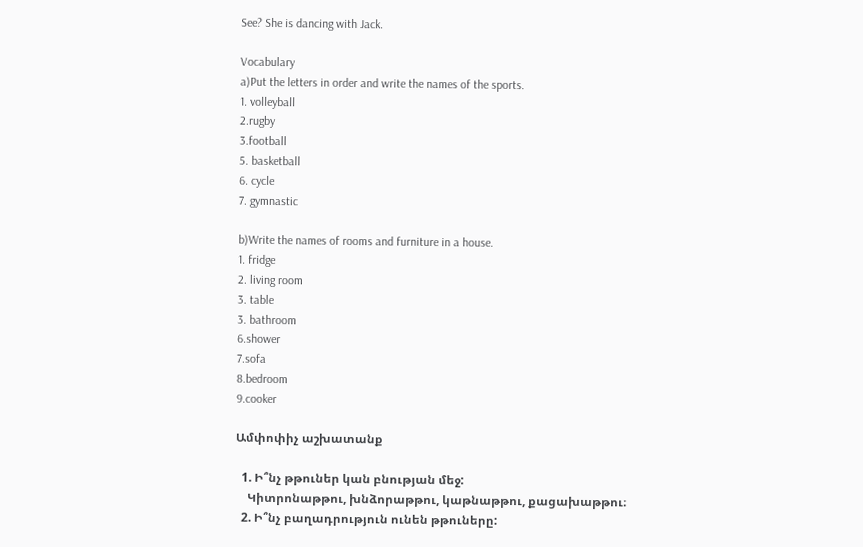See? She is dancing with Jack.

Vocabulary
a)Put the letters in order and write the names of the sports.
1. volleyball
2.rugby
3.football
5. basketball
6. cycle
7. gymnastic

b)Write the names of rooms and furniture in a house.
1. fridge
2. living room
3. table
3. bathroom
6.shower
7.sofa
8.bedroom
9.cooker

Ամփոփիչ աշխատանք

  1. Ի՞նչ թթուներ կան բնության մեջ:
    Կիտրոնաթթու, խնձորաթթու, կաթնաթթու, քացախաթթու։
  2. Ի՞նչ բաղադրություն ունեն թթուները: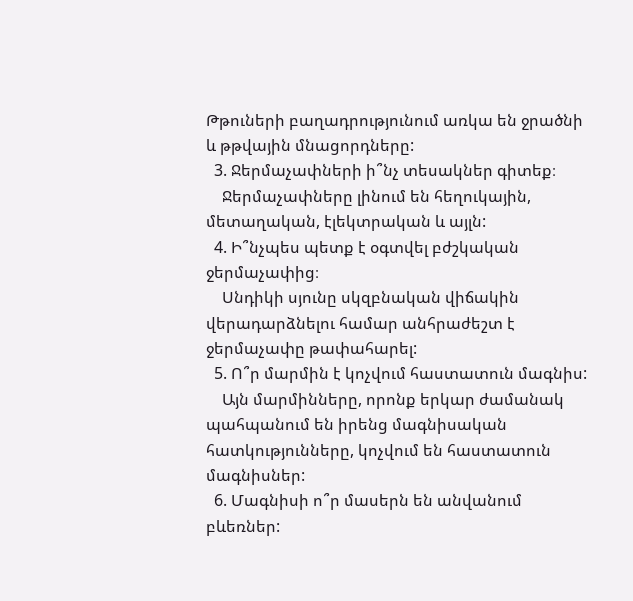Թթուների բաղադրությունում առկա են ջրածնի և թթվային մնացորդները:
  3. Ջերմաչափների ի՞նչ տեսակներ գիտեք։
    Ջերմաչափները լինում են հեղուկային, մետաղական, էլեկտրական և այլն:
  4. Ի՞նչպես պետք է օգտվել բժշկական ջերմաչափից։
    Սնդիկի սյունը սկզբնական վիճակին վերադարձնելու համար անհրաժեշտ է ջերմաչափը թափահարել:
  5. Ո՞ր մարմին է կոչվում հաստատուն մագնիս:
    Այն մարմինները, որոնք երկար ժամանակ պահպանում են իրենց մագնիսական հատկությունները, կոչվում են հաստատուն մագնիսներ:
  6. Մագնիսի ո՞ր մասերն են անվանում բևեռներ: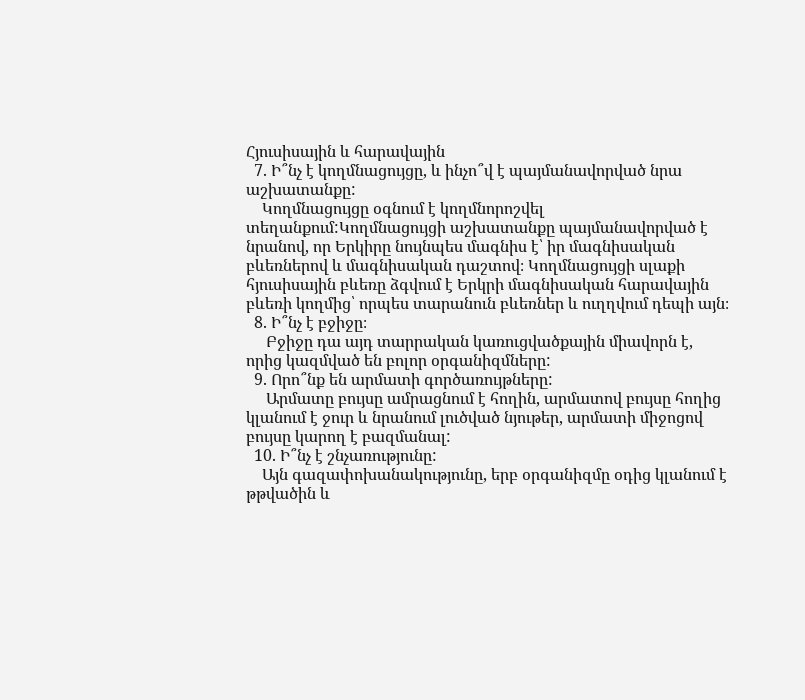Հյուսիսային և հարավային
  7. Ի՞նչ է կողմնացույցը, և ինչո՞վ է պայմանավորված նրա աշխատանքը:
    Կողմնացույցը օգնում է կողմնորոշվել տեղանքում:Կողմնացույցի աշխատանքը պայմանավորված է նրանով, որ Երկիրը նույնպես մագնիս է՝ իր մագնիսական բևեռներով և մագնիսական դաշտով։ Կողմնացույցի սլաքի հյուսիսային բևեռը ձգվում է Երկրի մագնիսական հարավային բևեռի կողմից՝ որպես տարանուն բևեռներ և ուղղվում դեպի այն։
  8. Ի՞նչ է բջիջը։
     Բջիջը դա այդ տարրական կառուցվածքային միավորն է, որից կազմված են բոլոր օրգանիզմները:
  9. Որո՞նք են արմատի գործառույթները:
     Արմատը բույսը ամրացնում է հողին, արմատով բույսը հողից կլանում է ջուր և նրանում լուծված նյութեր, արմատի միջոցով բույսը կարող է բազմանալ:
  10. Ի՞նչ է շնչառությունը:
    Այն գազափոխանակությունը, երբ օրգանիզմը օդից կլանում է թթվածին և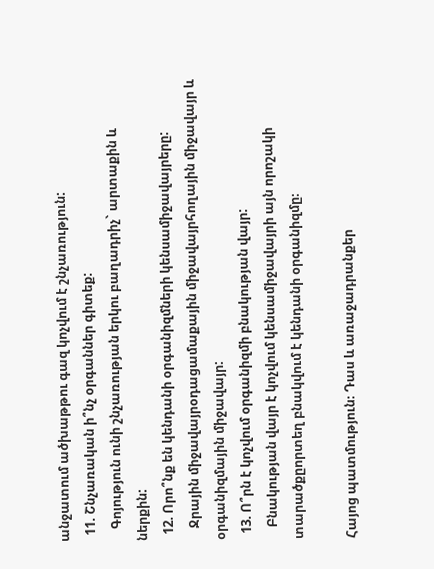անջատում ածխաթթու գազ կոչվում է շնչառություն:
  11. Շնչառական ի՞նչ օրգաններ գիտեք:
    Գոյություն ունի շնչառության երկու բաղադրիչ` արտաքին և ներքին:
  12. Որո՞նք են կենդանի օրգանիզմների կենսամիջավայրերը:
    Ջրային միջավայրօդացամաքային միջավայրհողային միջավայր և օրգանիզմային միջավայր:
  13. Ո՞րն է կոչվում օրգանիզմի բնակության վայր:
    Բնակության վայր է կոչվում կենսամիջավայրի այն որոշակի տարածքըորտեղ բնակվում է կենդանի օրգանիզմը։

Հայոց պատմություն։ Դաս և առաջադրանքեր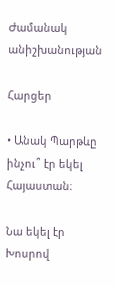Ժամանակ անիշխանության

Հարցեր

• Անակ Պարթևը ինչու՞ էր եկել Հայաստան։

Նա եկել էր Խոսրով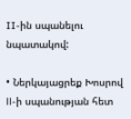II-ին սպանելու նպատակով:

• Ներկայացրեք Խոսրով ll-ի սպանության հետ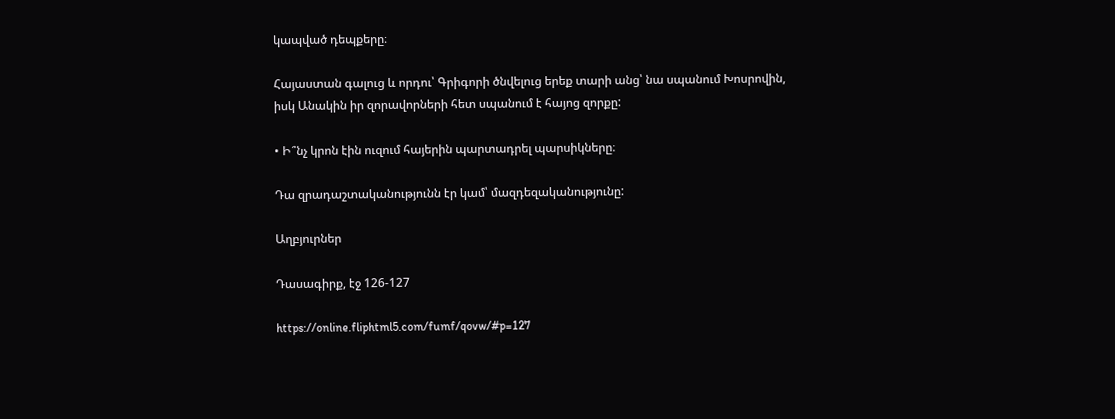կապված դեպքերը։

Հայաստան գալուց և որդու՝ Գրիգորի ծնվելուց երեք տարի անց՝ նա սպանում Խոսրովին, իսկ Անակին իր զորավորների հետ սպանում է հայոց զորքը:

• Ի՞նչ կրոն էին ուզում հայերին պարտադրել պարսիկները։

Դա զրադաշտականությունն էր կամ՝ մազդեզականությունը:

Աղբյուրներ

Դասագիրք, էջ 126-127

https://online.fliphtml5.com/fumf/qovw/#p=127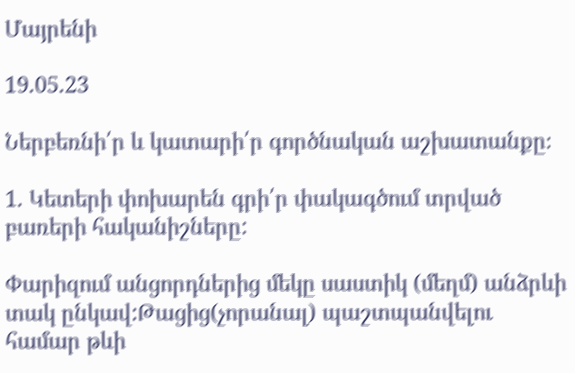Մայրենի

19.05.23

Ներբեռնի՛ր և կատարի՛ր գործնական աշխատանքը։

1. Կետերի փոխարեն գրի՛ր փակագծում տրված բառերի հականիշները:

Փարիզում անցորդներից մեկը սաստիկ (մեղմ) անձրևի տակ ընկավ:Թացից(չորանալ) պաշտպանվելու համար թևի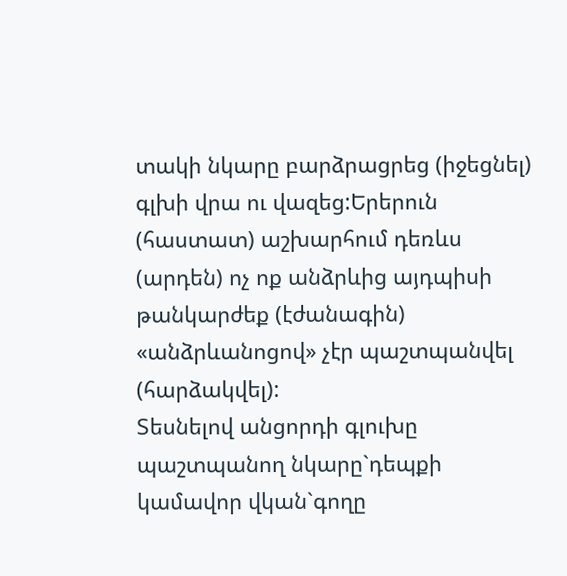տակի նկարը բարձրացրեց (իջեցնել) գլխի վրա ու վազեց:Երերուն (հաստատ) աշխարհում դեռևս (արդեն) ոչ ոք անձրևից այդպիսի թանկարժեք (էժանագին) «անձրևանոցով» չէր պաշտպանվել (հարձակվել):
Տեսնելով անցորդի գլուխը պաշտպանող նկարը`դեպքի կամավոր վկան`գողը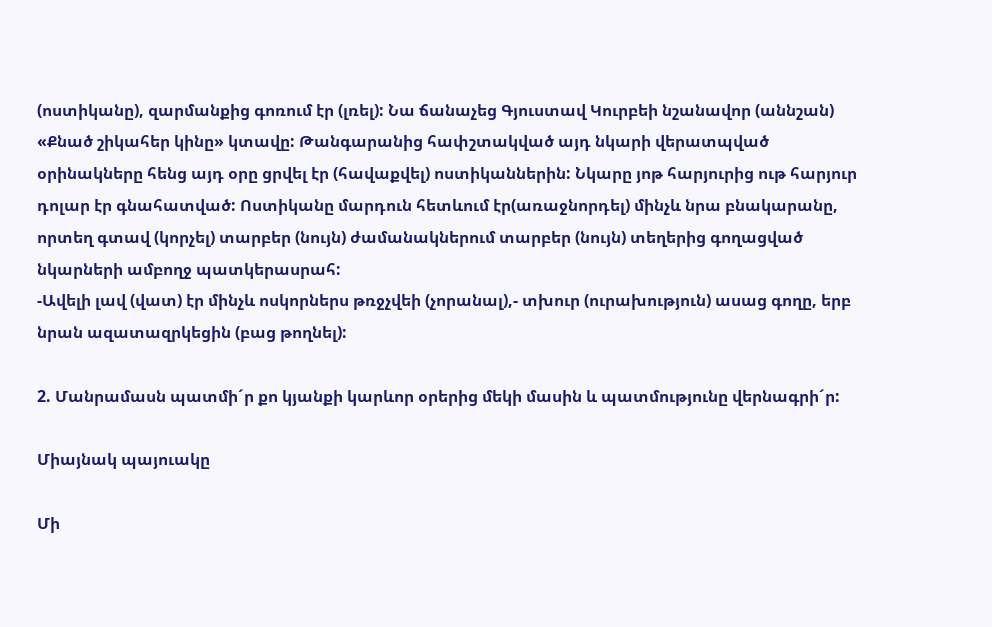(ոստիկանը), զարմանքից գոռում էր (լռել): Նա ճանաչեց Գյուստավ Կուրբեի նշանավոր (աննշան) «Քնած շիկահեր կինը» կտավը: Թանգարանից հափշտակված այդ նկարի վերատպված օրինակները հենց այդ օրը ցրվել էր (հավաքվել) ոստիկաններին: Նկարը յոթ հարյուրից ութ հարյուր դոլար էր գնահատված: Ոստիկանը մարդուն հետևում էր(առաջնորդել) մինչև նրա բնակարանը, որտեղ գտավ (կորչել) տարբեր (նույն) ժամանակներում տարբեր (նույն) տեղերից գողացված նկարների ամբողջ պատկերասրահ:
-Ավելի լավ (վատ) էր մինչև ոսկորներս թռջչվեի (չորանալ),- տխուր (ուրախություն) ասաց գողը, երբ նրան ազատազրկեցին (բաց թողնել):

2. Մանրամասն պատմի´ր քո կյանքի կարևոր օրերից մեկի մասին և պատմությունը վերնագրի´ր:

Միայնակ պայուակը

Մի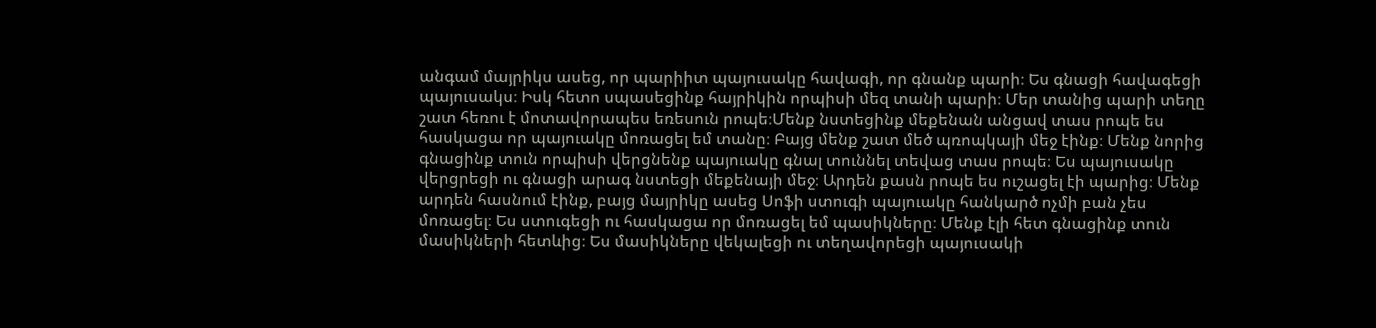անգամ մայրիկս ասեց, որ պարիիտ պայուսակը հավագի, որ գնանք պարի։ Ես գնացի հավագեցի պայուսակս։ Իսկ հետո սպասեցինք հայրիկին որպիսի մեզ տանի պարի։ Մեր տանից պարի տեղը շատ հեռու է մոտավորապես եռեսուն րոպե։Մենք նստեցինք մեքենան անցավ տաս րոպե ես հասկացա որ պայուակը մոռացել եմ տանը։ Բայց մենք շատ մեծ պռոպկայի մեջ էինք։ Մենք նորից գնացինք տուն որպիսի վերցնենք պայուակը գնալ տուննել տեվաց տաս րոպե։ Ես պայուսակը վերցրեցի ու գնացի արագ նստեցի մեքենայի մեջ։ Արդեն քասն րոպե ես ուշացել էի պարից։ Մենք արդեն հասնում էինք, բայց մայրիկը ասեց Սոֆի ստուգի պայուակը հանկարծ ոչմի բան չես մոռացել։ Ես ստուգեցի ու հասկացա որ մոռացել եմ պասիկները։ Մենք էլի հետ գնացինք տուն մասիկների հետևից։ Ես մասիկները վեկալեցի ու տեղավորեցի պայուսակի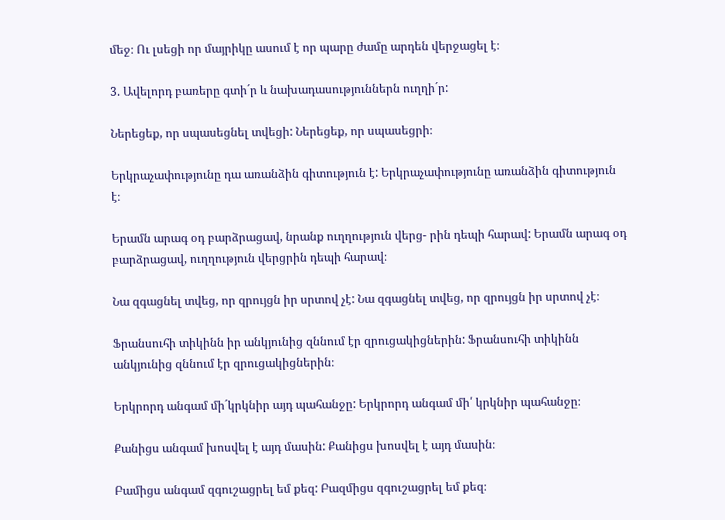մեջ։ Ու լսեցի որ մայրիկը ասում է որ պարը ժամը արդեն վերջացել է։

3. Ավելորդ բառերը գտի´ր և նախադասություններն ուղղի´ր:

Ներեցեք, որ սպասեցնել տվեցի: Ներեցեք, որ սպասեցրի։

Երկրաչափությունը դա առանձին գիտություն է: Երկրաչափությունը առանձին գիտություն է։

Երամն արագ օդ բարձրացավ, նրանք ուղղություն վերց- րին դեպի հարավ: Երամն արագ օդ բարձրացավ, ուղղություն վերցրին դեպի հարավ։

Նա զգացնել տվեց, որ զրույցն իր սրտով չէ: Նա զգացնել տվեց, որ զրույցն իր սրտով չէ։

Ֆրանսուհի տիկինն իր անկյունից զննում էր զրուցակիցներին: Ֆրանսուհի տիկինն անկյունից զննում էր զրուցակիցներին։

Երկրորդ անգամ մի´կրկնիր այդ պահանջը: Երկրորդ անգամ մի՛ կրկնիր պահանջը։

Քանիցս անգամ խոսվել է այդ մասին: Քանիցս խոսվել է այդ մասին։

Բամիցս անգամ զգուշացրել եմ քեզ: Բազմիցս զգուշացրել եմ քեզ։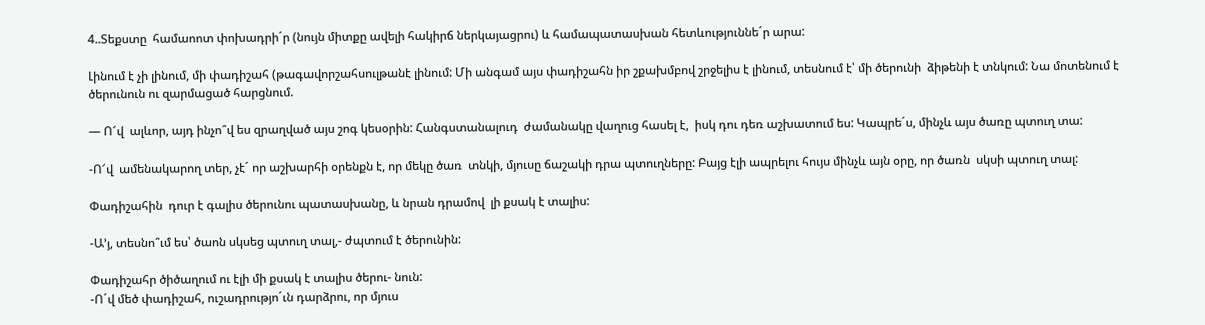4..Տեքստը  համաոոտ փոխադրի´ր (նույն միտքը ավելի հակիրճ ներկայացրու) և համապատասխան հետևություննե´ր արա:

Լինում է չի լինում, մի փադիշահ (թագավորշահսուլթանէ լինում: Մի անգամ այս փադիշահն իր շքախմբով շրջելիս է լինում, տեսնում է՝ մի ծերունի  ձիթենի է տնկում: Նա մոտենում է ծերունուն ու զարմացած հարցնում.

— Ո՜վ  ալևոր, այդ ինչո՞վ ես զրաղված այս շոգ կեսօրին: Հանգստանալուդ  ժամանակը վաղուց հասել է,  իսկ դու դեռ աշխատում ես: Կապրե´ս, մինչև այս ծառը պտուղ տա:

-Ո՜վ  ամենակարող տեր, չէ´ որ աշխարհի օրենքն է, որ մեկը ծառ  տնկի, մյուսը ճաշակի դրա պտուղները: Բայց էլի ապրելու հույս մինչև այն օրը, որ ծառն  սկսի պտուղ տալ:

Փադիշահին  դուր է գալիս ծերունու պատասխանը, և նրան դրամով  լի քսակ է տալիս:

-Ա’յ, տեսնո՞ւմ ես՝ ծաոն սկսեց պտուղ տալ,- ժպտում է ծերունին:

Փադիշահր ծիծաղում ու էլի մի քսակ է տալիս ծերու- նուն:
-Ո´վ մեծ փադիշահ, ուշադրությո´ւն դարձրու, որ մյուս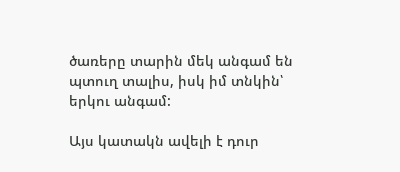ծառերը տարին մեկ անգամ են պտուղ տալիս, իսկ իմ տնկին՝ երկու անգամ:

Այս կատակն ավելի է դուր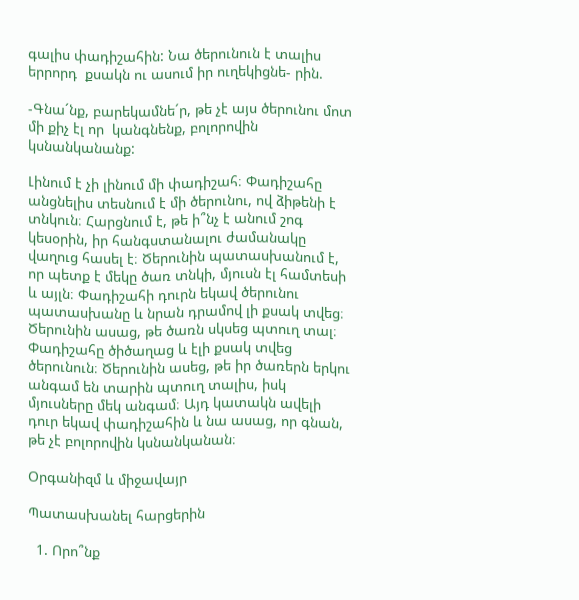գալիս փադիշահին: Նա ծերունուն է տալիս երրորդ  քսակն ու ասում իր ուղեկիցնե- րին.

-Գնա´նք, բարեկամնե´ր, թե չէ այս ծերունու մոտ մի քիչ էլ որ  կանգնենք, բոլորովին կսնանկանանք:

Լինում է չի լինում մի փադիշահ։ Փադիշահը անցնելիս տեսնում է մի ծերունու, ով ձիթենի է տնկուն։ Հարցնում է, թե ի՞նչ է անում շոգ կեսօրին, իր հանգստանալու ժամանակը վաղուց հասել է։ Ծերունին պատասխանում է, որ պետք է մեկը ծառ տնկի, մյուսն էլ համտեսի և այլն։ Փադիշահի դուրն եկավ ծերունու պատասխանը և նրան դրամով լի քսակ տվեց։ Ծերունին ասաց, թե ծառն սկսեց պտուղ տալ։ Փադիշահը ծիծաղաց և էլի քսակ տվեց ծերունուն։ Ծերունին ասեց, թե իր ծառերն երկու անգամ են տարին պտուղ տալիս, իսկ մյուսները մեկ անգամ։ Այդ կատակն ավելի դուր եկավ փադիշահին և նա ասաց, որ գնան, թե չէ բոլորովին կսնանկանան։

Օրգանիզմ և միջավայր

Պատասխանել հարցերին

  1. Որո՞նք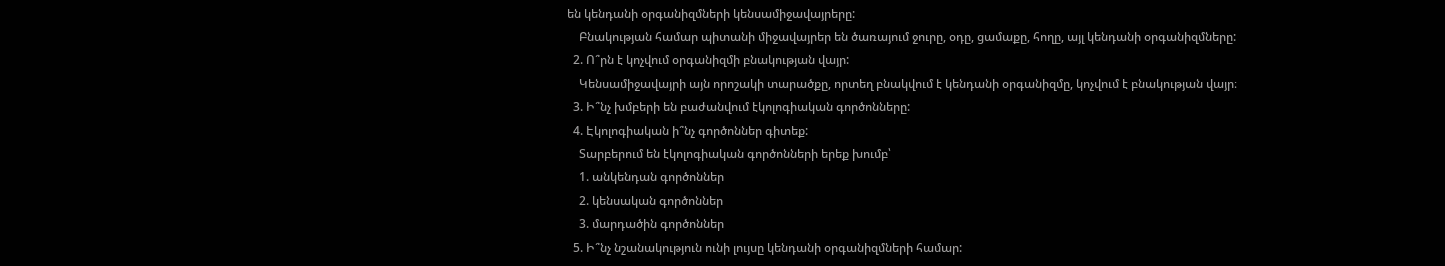են կենդանի օրգանիզմների կենսամիջավայրերը:
    Բնակության համար պիտանի միջավայրեր են ծառայում ջուրը, օդը, ցամաքը, հողը, այլ կենդանի օրգանիզմները:
  2. Ո՞րն է կոչվում օրգանիզմի բնակության վայր:
    Կենսամիջավայրի այն որոշակի տարածքը, որտեղ բնակվում է կենդանի օրգանիզմը, կոչվում է բնակության վայր։
  3. Ի՞նչ խմբերի են բաժանվում էկոլոգիական գործոնները:
  4. Էկոլոգիական ի՞նչ գործոններ գիտեք:
    Տարբերում են էկոլոգիական գործոնների երեք խումբ՝
    1. անկենդան գործոններ
    2. կենսական գործոններ
    3. մարդածին գործոններ
  5. Ի՞նչ նշանակություն ունի լույսը կենդանի օրգանիզմների համար: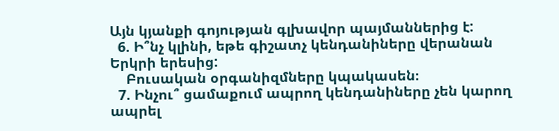Այն կյանքի գոյության գլխավոր պայմաններից է:
  6. Ի՞նչ կլինի, եթե գիշատչ կենդանիները վերանան Երկրի երեսից:
    Բուսական օրգանիզմները կպակասեն։
  7. Ինչու՞ ցամաքում ապրող կենդանիները չեն կարող ապրել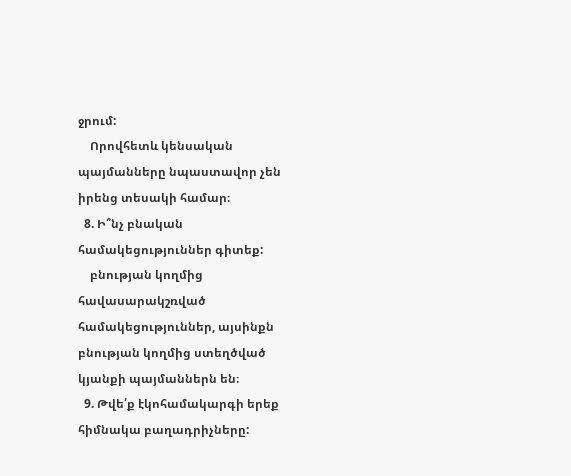ջրում:
    Որովհետև կենսական պայմանները նպաստավոր չեն իրենց տեսակի համար։
  8. Ի՞նչ բնական համակեցություններ գիտեք:
    բնության կողմից հավասարակշռված համակեցություններ, այսինքն բնության կողմից ստեղծված կյանքի պայմաններն են։
  9. Թվե՛ք էկոհամակարգի երեք հիմնակա բաղադրիչները: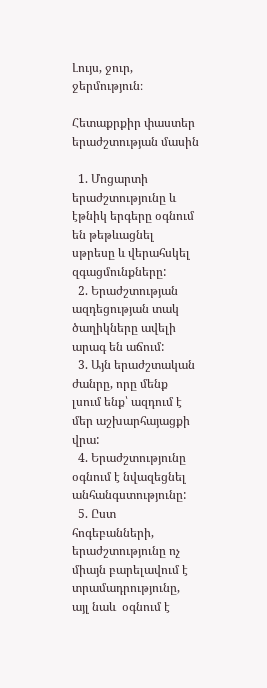Լույս, ջուր, ջերմություն։

Հետաքրքիր փաստեր երաժշտության մասին

  1. Մոցարտի երաժշտությունը և էթնիկ երգերը օգնում են թեթևացնել սթրեսը և վերահսկել զգացմունքները:
  2. Երաժշտության ազդեցության տակ ծաղիկները ավելի արագ են աճում:
  3. Այն երաժշտական ժանրը, որը մենք լսում ենք՝ ազդում է մեր աշխարհայացքի վրա:
  4. Երաժշտությունը օգնում է նվազեցնել անհանգստությունը:
  5. Ըստ հոգեբանների, երաժշտությունը ոչ միայն բարելավում է տրամադրությունը, այլ նաև  օգնում է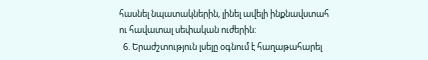հասնել նպատակներին, լինել ավելի ինքնավստահ ու հավատալ սեփական ուժերին:
  6. Երաժշտություն լսելը օգնում է հաղաթահարել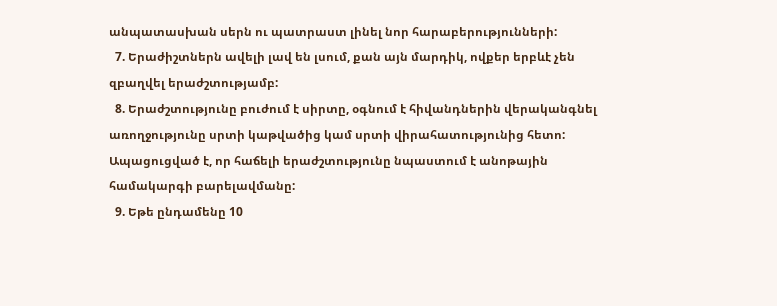անպատասխան սերն ու պատրաստ լինել նոր հարաբերությունների:
  7. Երաժիշտներն ավելի լավ են լսում, քան այն մարդիկ, ովքեր երբևէ չեն զբաղվել երաժշտությամբ:
  8. Երաժշտությունը բուժում է սիրտը, օգնում է հիվանդներին վերականգնել առողջությունը սրտի կաթվածից կամ սրտի վիրահատությունից հետո: Ապացուցված է, որ հաճելի երաժշտությունը նպաստում է անոթային համակարգի բարելավմանը:
  9. Եթե ընդամենը 10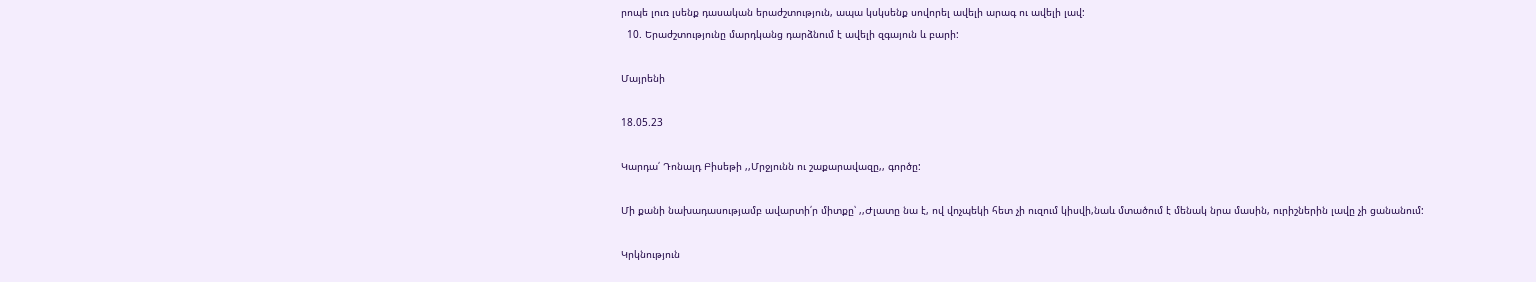րոպե լուռ լսենք դասական երաժշտություն, ապա կսկսենք սովորել ավելի արագ ու ավելի լավ:
  10. Երաժշտությունը մարդկանց դարձնում է ավելի զգայուն և բարի:

Մայրենի

18.05.23

Կարդա՛ Դոնալդ Բիսեթի ,,Մրջյունն ու շաքարավազը,, գործը:

Մի քանի նախադասությամբ ավարտի՛ր միտքը՝ ,,Ժլատը նա է, ով վոչպեկի հետ չի ուզում կիսվի,նաև մտածում է մենակ նրա մասին, ուրիշներին լավը չի ցանանում:

Կրկնություն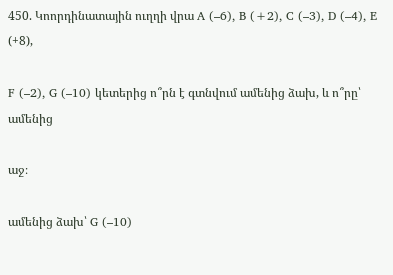450. Կոորդինատային ուղղի վրա A (–6), B (+2), C (–3), D (–4), E (+8),

F (–2), G (–10) կետերից ո՞րն է գտնվում ամենից ձախ, և ո՞րը՝ ամենից

աջ։

ամենից ձախ՝ G (–10)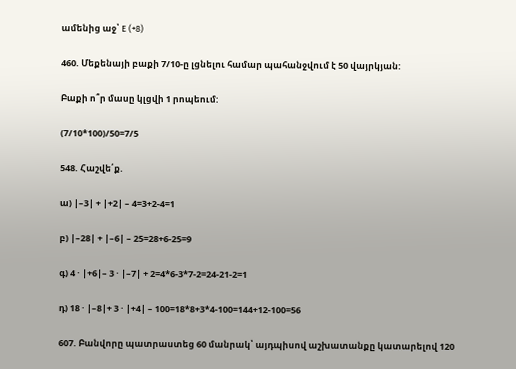ամենից աջ՝ E (+8)

460. Մեքենայի բաքի 7/10-ը լցնելու համար պահանջվում է 50 վայրկյան:

Բաքի ո՞ր մասը կլցվի 1 րոպեում:

(7/10*100)/50=7/5

548. Հաշվե՛ք.

ա) |–3| + |+2| – 4=3+2-4=1

բ) |–28| + |–6| – 25=28+6-25=9

գ) 4 · |+6|– 3 · |–7| + 2=4*6-3*7-2=24-21-2=1

դ) 18 · |–8|+ 3 · |+4| – 100=18*8+3*4-100=144+12-100=56

607. Բանվորը պատրաստեց 60 մանրակ՝ այդպիսով աշխատանքը կատարելով 120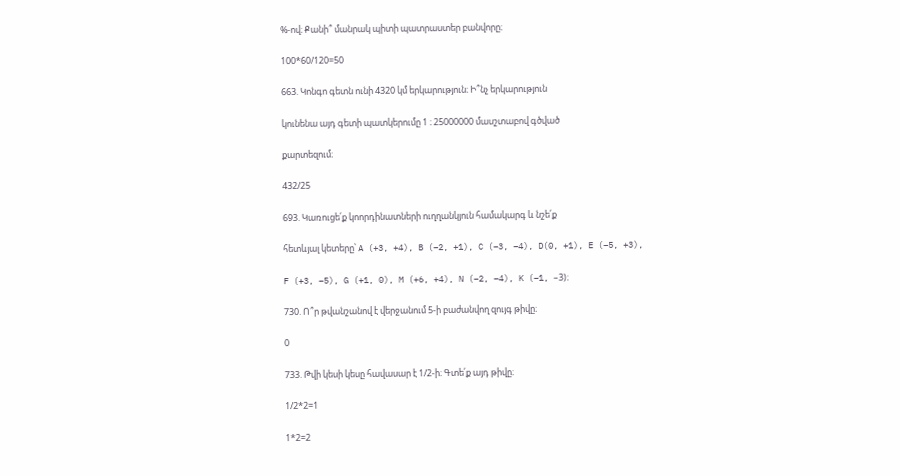%-ով։ Քանի՞ մանրակ պիտի պատրաստեր բանվորը։

100*60/120=50

663. Կոնգո գետն ունի 4320 կմ երկարություն։ Ի՞նչ երկարություն

կունենա այդ գետի պատկերումը 1 ։ 25000000 մասշտաբով գծված

քարտեզում։

432/25

693. Կառուցե՛ք կոորդինատների ուղղանկյուն համակարգ և նշե՛ք

հետևյալ կետերը՝ A (+3, +4), B (–2, +1), C (–3, –4), D(0, +1), E (–5, +3),

F (+3, –5), G (+1, 0), M (+6, +4), N (–2, –4), K (–1, –3)։

730. Ո՞ր թվանշանով է վերջանում 5-ի բաժանվող զույգ թիվը։

0

733. Թվի կեսի կեսը հավասար է 1/2-ի։ Գտե՛ք այդ թիվը։

1/2*2=1

1*2=2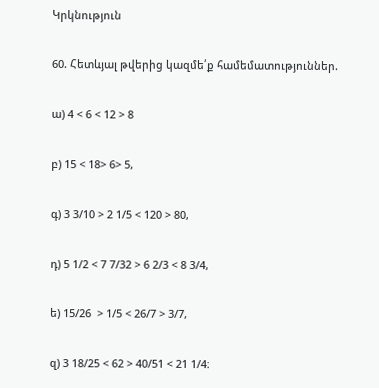Կրկնություն

60. Հետևյալ թվերից կազմե՛ք համեմատություններ.

ա) 4 < 6 < 12 > 8

բ) 15 < 18> 6> 5,

գ) 3 3/10 > 2 1/5 < 120 > 80,

դ) 5 1/2 < 7 7/32 > 6 2/3 < 8 3/4,

ե) 15/26  > 1/5 < 26/7 > 3/7,

զ) 3 18/25 < 62 > 40/51 < 21 1/4։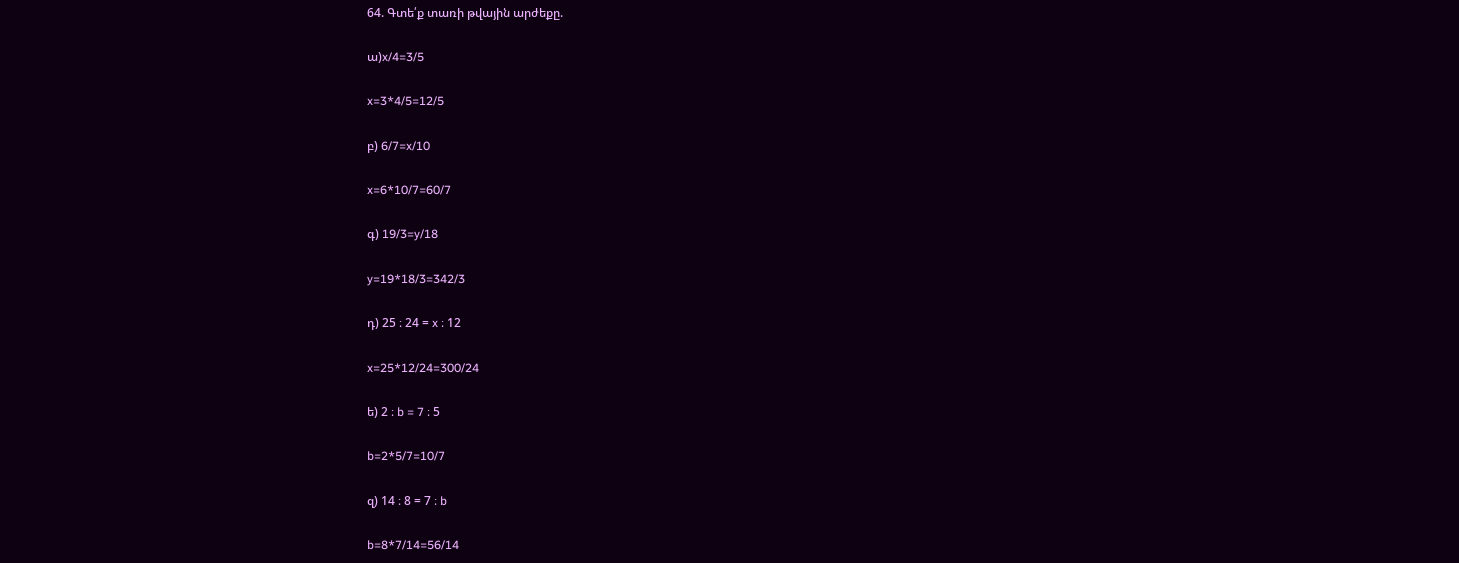64. Գտե՛ք տառի թվային արժեքը.

ա)x/4=3/5

x=3*4/5=12/5

բ) 6/7=x/10

x=6*10/7=60/7

գ) 19/3=y/18

y=19*18/3=342/3

դ) 25 ։ 24 = x ։ 12

x=25*12/24=300/24

ե) 2 ։ b = 7 ։ 5

b=2*5/7=10/7

զ) 14 ։ 8 = 7 ։ b

b=8*7/14=56/14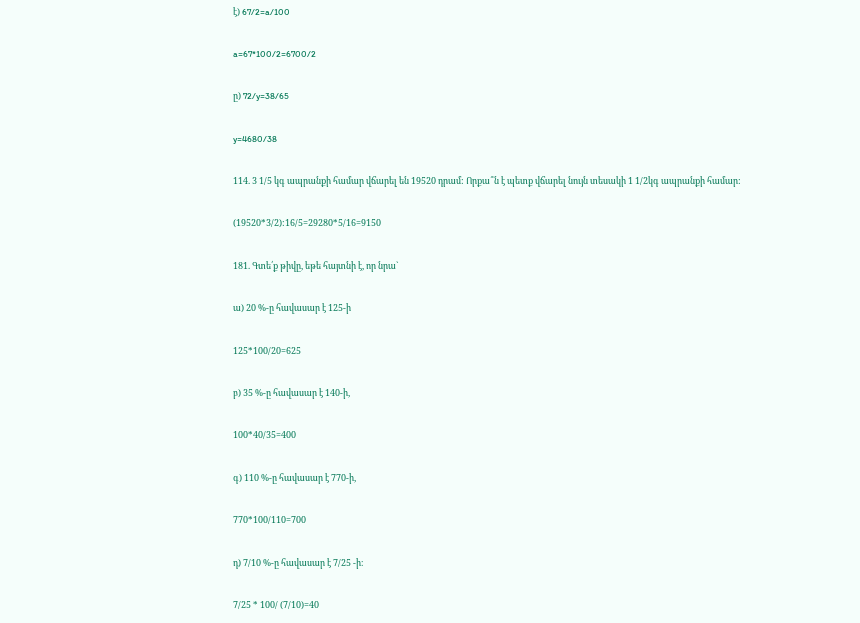է) 67/2=a/100

a=67*100/2=6700/2

ը) 72/y=38/65

y=4680/38

114. 3 1/5 կգ ապրանքի համար վճարել են 19520 դրամ: Որքա՞ն է պետք վճարել նույն տեսակի 1 1/2կգ ապրանքի համար:

(19520*3/2):16/5=29280*5/16=9150

181. Գտե՛ք թիվը, եթե հայտնի է, որ նրա`

ա) 20 %-ը հավասար է 125-ի

125*100/20=625

բ) 35 %-ը հավասար է 140-ի,

100*40/35=400

գ) 110 %-ը հավասար է 770-ի,

770*100/110=700

դ) 7/10 %-ը հավասար է 7/25 -ի։

7/25 * 100/ (7/10)=40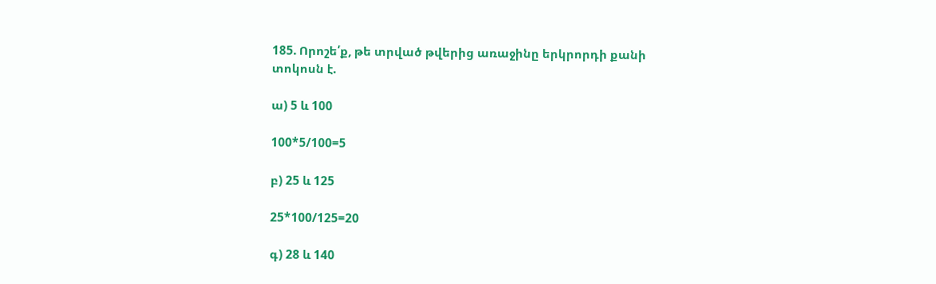185. Որոշե՛ք, թե տրված թվերից առաջինը երկրորդի քանի տոկոսն է.

ա) 5 և 100

100*5/100=5

բ) 25 և 125

25*100/125=20

գ) 28 և 140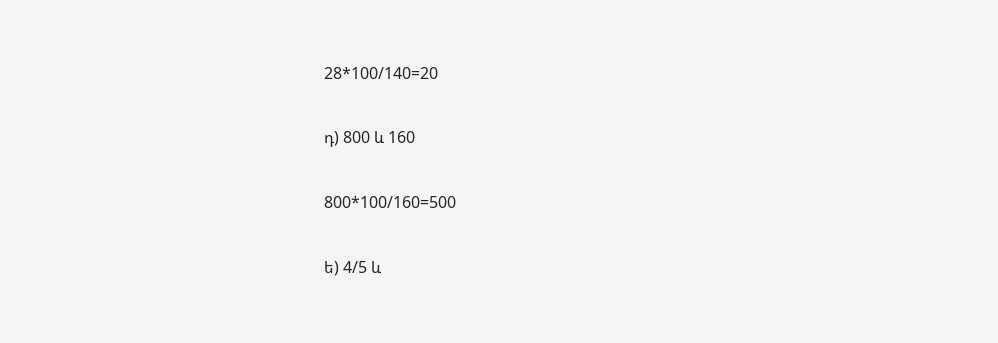28*100/140=20

դ) 800 և 160

800*100/160=500

ե) 4/5 և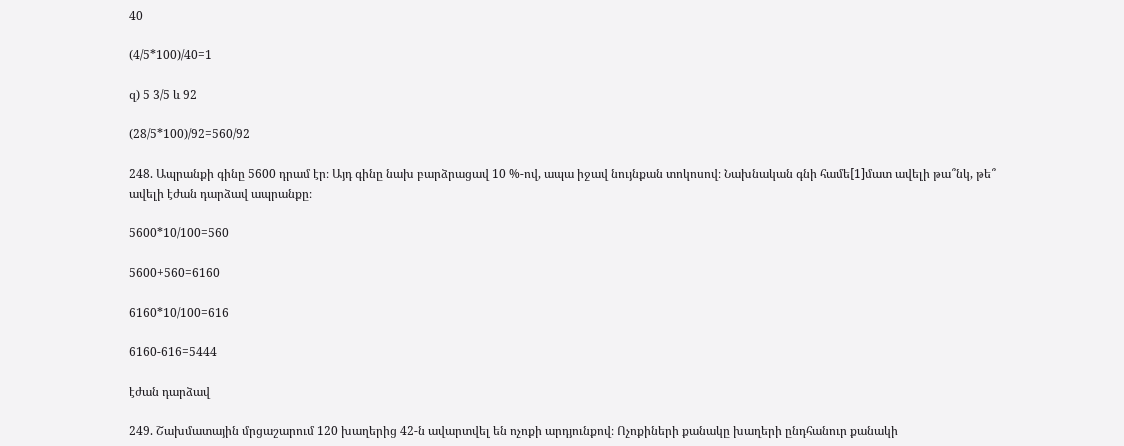40

(4/5*100)/40=1

զ) 5 3/5 և 92

(28/5*100)/92=560/92

248. Ապրանքի գինը 5600 դրամ էր։ Այդ գինը նախ բարձրացավ 10 %-ով, ապա իջավ նույնքան տոկոսով։ Նախնական գնի համե[1]մատ ավելի թա՞նկ, թե՞ ավելի էժան դարձավ ապրանքը։

5600*10/100=560

5600+560=6160

6160*10/100=616

6160-616=5444

էժան դարձավ

249. Շախմատային մրցաշարում 120 խաղերից 42-ն ավարտվել են ոչոքի արդյունքով։ Ոչոքիների քանակը խաղերի ընդհանուր քանակի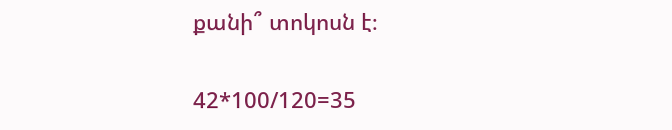քանի՞ տոկոսն է։

42*100/120=35